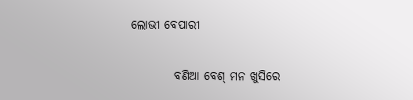ଲୋଭୀ ବେପାରୀ

         ବଣିଆ ବେଶ୍ ମନ ଖୁସିରେ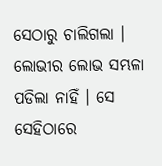ସେଠାରୁ ଚାଲିଗଲା । ଲୋଭୀର ଲୋଭ ସମ୍ଭଳା ପଡିଲା ନାହିଁ । ସେ ସେହିଠାରେ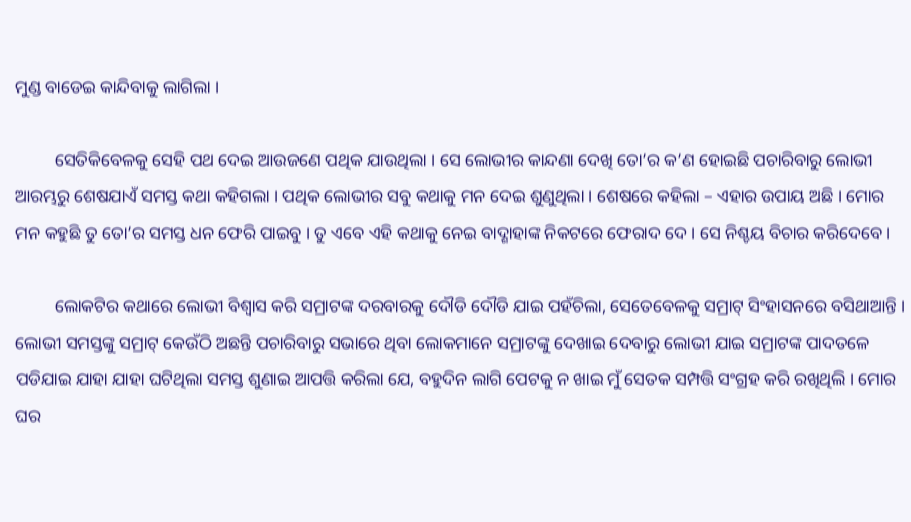ମୁଣ୍ଡ ବାଡେଇ କାନ୍ଦିବାକୁ ଲାଗିଲା ।

         ସେତିକିବେଳକୁ ସେହି ପଥ ଦେଇ ଆଉଜଣେ ପଥିକ ଯାଉଥିଲା । ସେ ଲୋଭୀର କାନ୍ଦଣା ଦେଖି ତୋ’ର କ’ଣ ହୋଇଛି ପଚାରିବାରୁ ଲୋଭୀ ଆରମ୍ଭରୁ ଶେଷଯାଏଁ ସମସ୍ତ କଥା କହିଗଲା । ପଥିକ ଲୋଭୀର ସବୁ କଥାକୁ ମନ ଦେଇ ଶୁଣୁଥିଲା । ଶେଷରେ କହିଲା – ଏହାର ଉପାୟ ଅଛି । ମୋର ମନ କହୁଛି ତୁ ତୋ’ର ସମସ୍ତ ଧନ ଫେରି ପାଇବୁ । ତୁ ଏବେ ଏହି କଥାକୁ ନେଇ ବାଦ୍ଶାହାଙ୍କ ନିକଟରେ ଫେରାଦ ଦେ । ସେ ନିଶ୍ଚୟ ବିଚାର କରିଦେବେ ।

         ଲୋକଟିର କଥାରେ ଲୋଭୀ ବିଶ୍ୱାସ କରି ସମ୍ରାଟଙ୍କ ଦରବାରକୁ ଦୌଡି ଦୌଡି ଯାଇ ପହଁଚିଲା, ସେତେବେଳକୁ ସମ୍ରାଟ୍ ସିଂହାସନରେ ବସିଥାଆନ୍ତି । ଲୋଭୀ ସମସ୍ତଙ୍କୁ ସମ୍ରାଟ୍ କେଉଁଠି ଅଛନ୍ତି ପଚାରିବାରୁ ସଭାରେ ଥିବା ଲୋକମାନେ ସମ୍ରାଟଙ୍କୁ ଦେଖାଇ ଦେବାରୁ ଲୋଭୀ ଯାଇ ସମ୍ରାଟଙ୍କ ପାଦତଳେ ପଡିଯାଇ ଯାହା ଯାହା ଘଟିଥିଲା ସମସ୍ତ ଶୁଣାଇ ଆପତ୍ତି କରିଲା ଯେ, ବହୁଦିନ ଲାଗି ପେଟକୁ ନ ଖାଇ ମୁଁ ସେତକ ସମ୍ପତ୍ତି ସଂଗ୍ରହ କରି ରଖିଥିଲି । ମୋର ଘର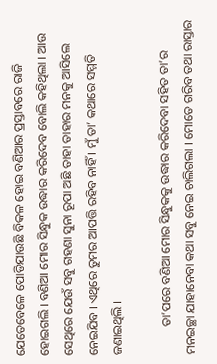ଯେତେବେଳେ ପୋଡିଯାଉଛି ବିକଳ ହୋଇ ବଣିଆର ପ୍ରସ୍ତାବରେ ରାଜି ହୋଇଗଲି । ବଣିଆ ମୋର ସିନ୍ଧୁକ ଉଦ୍ଧାର କରିଦେବ ବୋଲି କହିଥିଲା । ଆଉ ସେଥିରେ ଯେଉଁ ସବୁ ଗହଣା ସୁନା ରୂପା ଅଛି ତାହା ତାହାର ମନକୁ ଆସିଲେ ନେଇଯିବ । ଏଥିରେ ତୁମର ଆପତ୍ତି ରହିବ ନାହିଁ । ମୁଁ ତା’ କଥାରେ ସମ୍ମତି ଜଣାଇଥିଲି ।

         ତା’ପରେ ବଣିଆ ମୋର ସିନ୍ଧୁକକୁ ଉଦ୍ଧାର କରିଦେବା ସହିତ ତା’ର ମନଇଚ୍ଛା ଯାହାନେବା କଥା ସବୁ ନେଇ ଚାଲିଗଲା । ମୋତେ ଗରିବ ତଥା ରାସ୍ତାର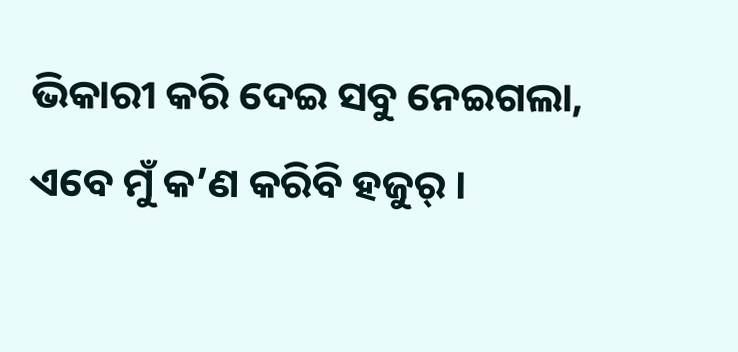ଭିକାରୀ କରି ଦେଇ ସବୁ ନେଇଗଲା, ଏବେ ମୁଁ କ’ଣ କରିବି ହଜୁର୍ ।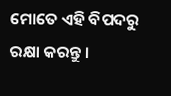ମୋତେ ଏହି ବିପଦରୁ ରକ୍ଷା କରନ୍ତୁ ।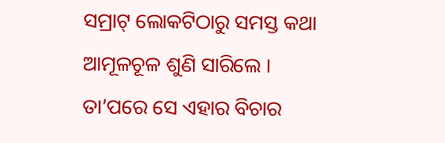ସମ୍ରାଟ୍ ଲୋକଟିଠାରୁ ସମସ୍ତ କଥା ଆମୂଳଚୂଳ ଶୁଣି ସାରିଲେ । ତା’ପରେ ସେ ଏହାର ବିଚାର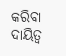କରିବା ଦାୟିତ୍ୱ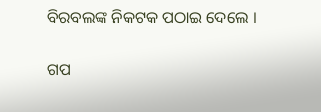ବିରବଲଙ୍କ ନିକଟକ ପଠାଇ ଦେଲେ ।


ଗପ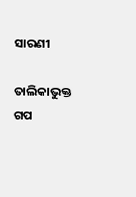ସାରଣୀ

ତାଲିକାଭୁକ୍ତ ଗପ